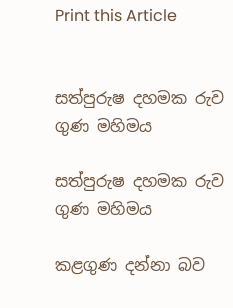Print this Article


සත්පුරුෂ දහමක රුව ගුණ මහිමය

සත්පුරුෂ දහමක රුව ගුණ මහිමය

කළගුණ දන්නා බව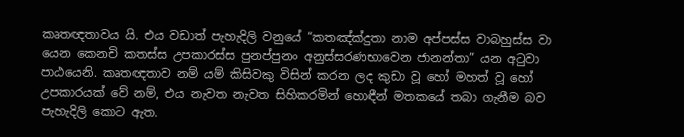කෘතඥතාවය යි. එය වඩාත් පැහැදිලි වනුයේ “කතඤ්ක්‍දුතා නාම අප්පස්ස වාබහුස්ස වා යෙන කෙනචි කතස්ස උපකාරස්ස පුනප්පුනං අනුස්සරණභාවෙන ජානන්තා” යන අටුවා පාඨයෙනි. කෘතඥතාව නම් යම් කිසිවකු විසින් කරන ලද කුඩා වූ හෝ මහත් වූ හෝ උපකාරයක් වේ නම්, එය නැවත නැවත සිහිකරමින් හොඳීන් මතකයේ තබා ගැනීම බව පැහැදිලි කොට ඇත.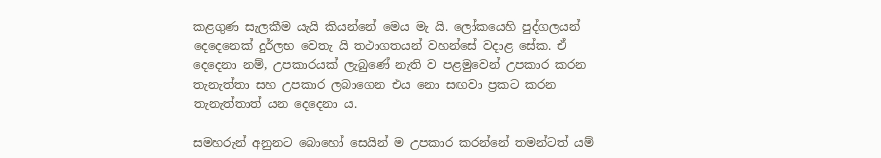කළගුණ සැලකීම යැයි කියන්නේ මෙය මැ යි. ලෝකයෙහි පුද්ගලයන් දෙදෙනෙක් දුර්ලභ වෙතැ යි තථාගතයන් වහන්සේ වදාළ සේක. ඒ දෙදෙනා නම්, උපකාරයක් ලැබුණේ නැති ව පළමුවෙන් උපකාර කරන තැනැත්තා සහ උපකාර ලබාගෙන එය නො සඟවා ප්‍රකට කරන තැනැත්තාත් යන දෙදෙනා ය.

සමහරුන් අනුනට බොහෝ සෙයින් ම උපකාර කරන්නේ තමන්ටත් යම්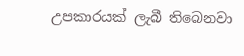උපකාරයක් ලැබී තිබෙනවා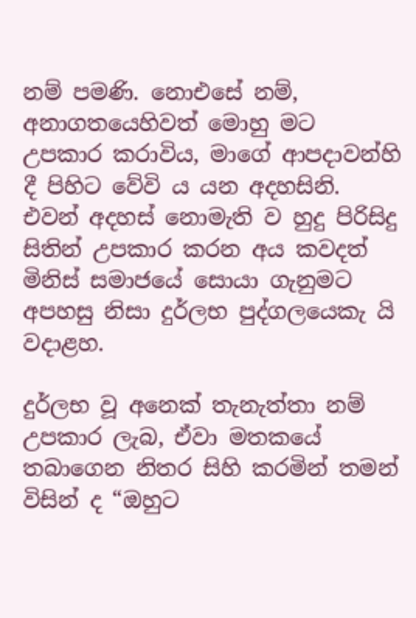නම් පමණි. නොඑසේ නම්, අනාගතයෙහිවත් මොහු මට උපකාර කරාවිය, මාගේ ආපදාවන්හි දී පිහිට වේවි ය යන අදහසිනි. එවන් අදහස් නොමැති ව හුදු පිරිසිදු සිතින් උපකාර කරන අය කවදත් මිනිස් සමාජයේ සොයා ගැනුමට අපහසු නිසා දුර්ලභ පුද්ගලයෙකැ යි වදාළහ.

දුර්ලභ වූ අනෙක් තැනැත්තා නම් උපකාර ලැබ, ඒවා මතකයේ තබාගෙන නිතර සිහි කරමින් තමන් විසින් ද “ඔහුට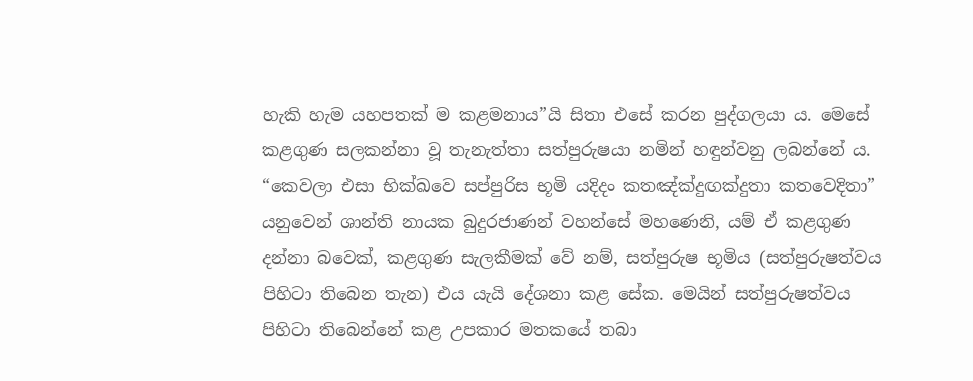හැකි හැම යහපතක් ම කළමනාය”යි සිතා එසේ කරන පුද්ගලයා ය. මෙසේ කළගුණ සලකන්නා වූ තැනැත්තා සත්පුරුෂයා නමින් හඳුන්වනු ලබන්නේ ය. “කෙවලා එසා භික්ඛවෙ සප්පුරිස භූමි යදිදං කතඤ්ක්‍දුඟක්‍දුතා කතවෙදිතා” යනුවෙන් ශාන්ති නායක බුදුරජාණන් වහන්සේ මහණෙනි, යම් ඒ කළගුණ දන්නා බවෙක්, කළගුණ සැලකීමක් වේ නම්, සත්පුරුෂ භූමිය (සත්පුරුෂත්වය පිහිටා තිබෙන තැන) එය යැයි දේශනා කළ සේක. මෙයින් සත්පුරුෂත්වය පිහිටා තිබෙන්නේ කළ උපකාර මතකයේ තබා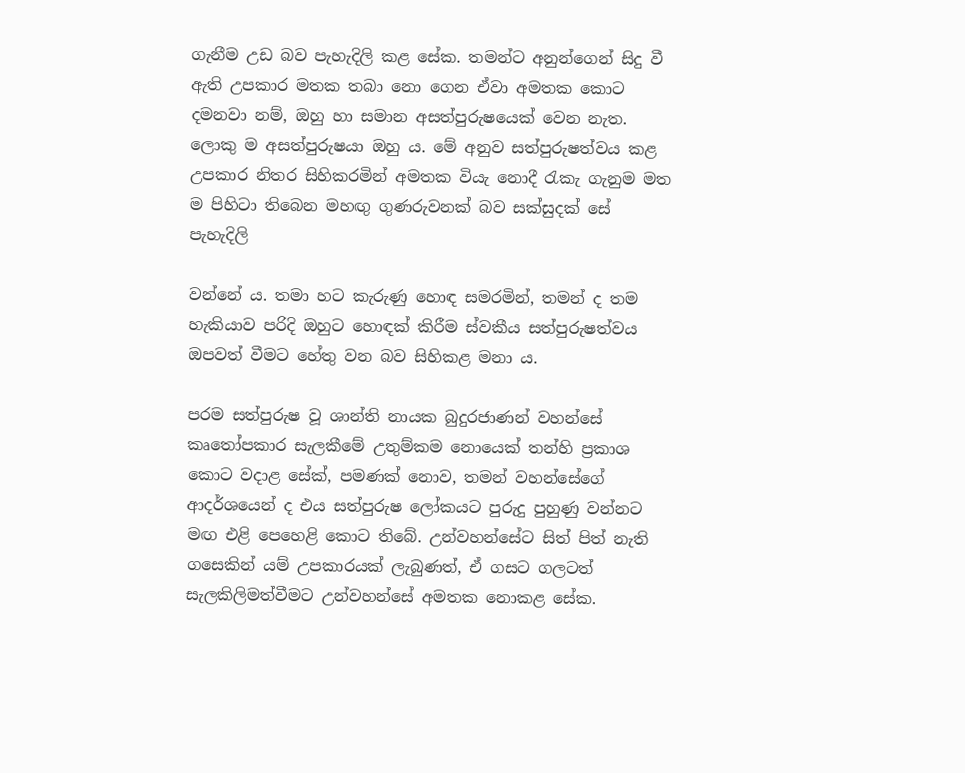ගැනීම උඩ බව පැහැදිලි කළ සේක. තමන්ට අනුන්ගෙන් සිදු වී ඇති උපකාර මතක තබා නො ගෙන ඒවා අමතක කොට දමනවා නම්, ඔහු හා සමාන අසත්පුරුෂයෙක් වෙන නැත. ලොකු ම අසත්පුරුෂයා ඔහු ය. මේ අනුව සත්පුරුෂත්වය කළ උපකාර නිතර සිහිකරමින් අමතක වියැ නොදී රැකැ ගැනුම මත ම පිහිටා තිබෙන මහඟු ගුණරුවනක් බව සක්සුදක් සේ පැහැදිලි

වන්නේ ය. තමා හට කැරුණු හොඳ සමරමින්, තමන් ද තම හැකියාව පරිදි ඔහුට හොඳක් කිරීම ස්වකීය සත්පුරුෂත්වය ඔපවත් වීමට හේතු වන බව සිහිකළ මනා ය.

පරම සත්පුරුෂ වූ ශාන්ති නායක බුදුරජාණන් වහන්සේ කෘතෝපකාර සැලකීමේ උතුම්කම නොයෙක් තන්හි ප්‍රකාශ කොට වදාළ සේක්, පමණක් නොව, තමන් වහන්සේගේ ආදර්ශයෙන් ද එය සත්පුරුෂ ලෝකයට පුරුදු පුහුණු වන්නට මඟ එළි පෙහෙළි කොට තිබේ. උන්වහන්සේට සිත් පිත් නැති ගසෙකින් යම් උපකාරයක් ලැබුණත්, ඒ ගසට ගලටත් සැලකිලිමත්වීමට උන්වහන්සේ අමතක නොකළ සේක.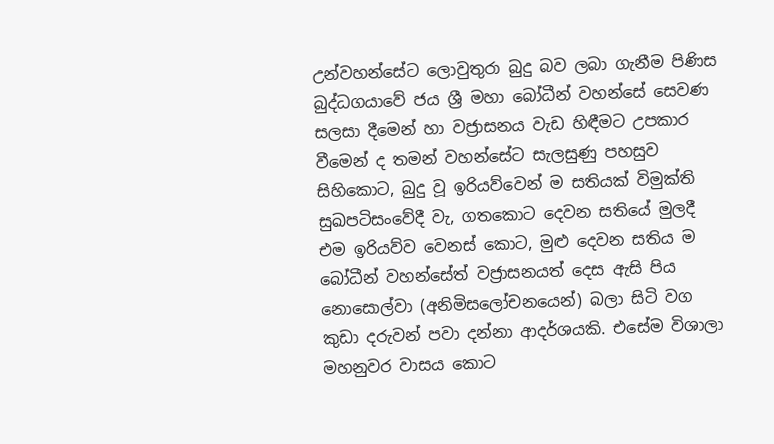උන්වහන්සේට ලොවුතුරා බුදු බව ලබා ගැනීම පිණිස බුද්ධගයාවේ ජය ශ්‍රී මහා බෝධීන් වහන්සේ සෙවණ සලසා දීමෙන් හා වජ්‍රාසනය වැඩ හිඳීමට උපකාර වීමෙන් ද තමන් වහන්සේට සැලසුණු පහසුව සිහිකොට, බුදු වූ ඉරියව්වෙන් ම සතියක් විමුක්ති සුඛපටිසංවේදී වැ, ගතකොට දෙවන සතියේ මුලදී එම ඉරියව්ව වෙනස් කොට, මුළු දෙවන සතිය ම බෝධීන් වහන්සේත් වජ්‍රාසනයත් දෙස ඇසි පිය නොසොල්වා (අනිමිසලෝචනයෙන්) බලා සිටි වග කුඩා දරුවන් පවා දන්නා ආදර්ශයකි. එසේම විශාලා මහනුවර වාසය කොට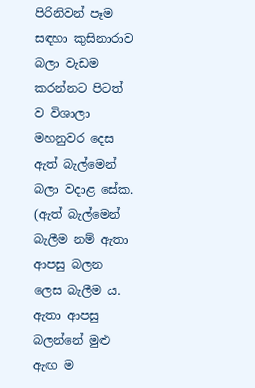පිරිනිවන් පෑම සඳහා කුසිනාරාව බලා වැඩම කරන්නට පිටත් ව විශාලා මහනුවර දෙස ඇත් බැල්මෙන් බලා වදාළ සේක. (ඇත් බැල්මෙන් බැලීම නම් ඇතා ආපසු බලන ලෙස බැලීම ය. ඇතා ආපසු බලන්නේ මුළු ඇඟ ම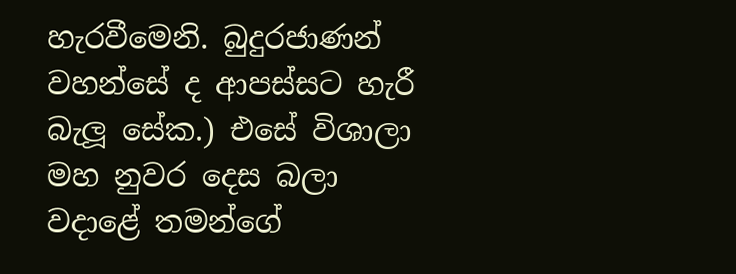හැරවීමෙනි. බුදුරජාණන් වහන්සේ ද ආපස්සට හැරී බැලූ සේක.) එසේ විශාලා මහ නුවර දෙස බලා වදාළේ තමන්ගේ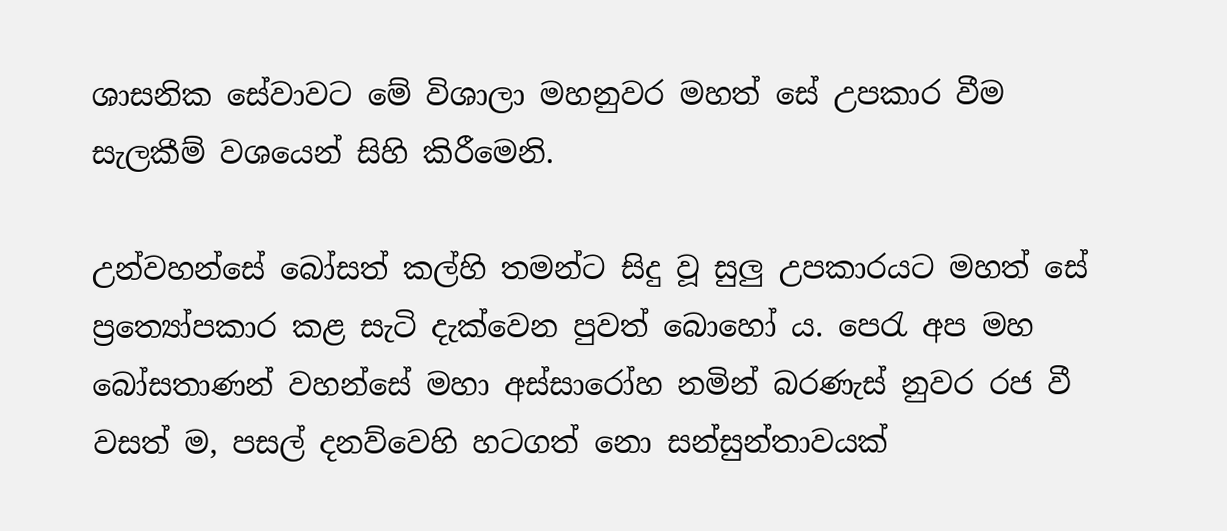ශාසනික සේවාවට මේ විශාලා මහනුවර මහත් සේ උපකාර වීම සැලකීම් වශයෙන් සිහි කිරීමෙනි.

උන්වහන්සේ බෝසත් කල්හි තමන්ට සිදු වූ සුලු උපකාරයට මහත් සේ ප්‍රත්‍යෝපකාර කළ සැටි දැක්වෙන පුවත් බොහෝ ය. පෙරැ අප මහ බෝසතාණන් වහන්සේ මහා අස්සාරෝහ නමින් බරණැස් නුවර රජ වී වසත් ම, පසල් දනව්වෙහි හටගත් නො සන්සුන්තාවයක්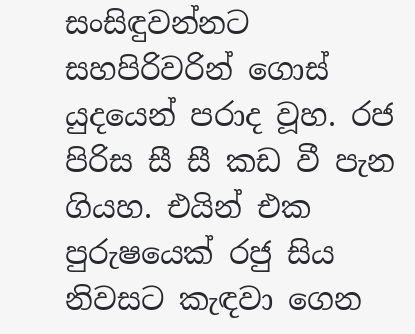සංසිඳුවන්නට සහපිරිවරින් ගොස් යුදයෙන් පරාද වූහ. රජ පිරිස සී සී කඩ වී පැන ගියහ. එයින් එක පුරුෂයෙක් රජු සිය නිවසට කැඳවා ගෙන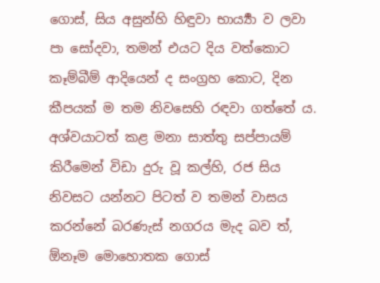ගොස්, සිය අසුන්හි හිඳුවා භාර්‍ය්‍යා ව ලවා පා සෝදවා, තමන් එයට දිය වත්කොට කෑම්බීම් ආදියෙන් ද සංග්‍රහ කොට, දින කීපයක් ම තම නිවසෙහි රඳවා ගත්තේ ය. අශ්වයාටත් කළ මනා සාත්තු සප්පායම් කිරීමෙන් විඩා දුරු වූ කල්හි, රජ සිය නිවසට යන්නට පිටත් ව තමන් වාසය කරන්නේ බරණැස් නගරය මැද බව ත්, ඕනෑම මොහොතක ගොස්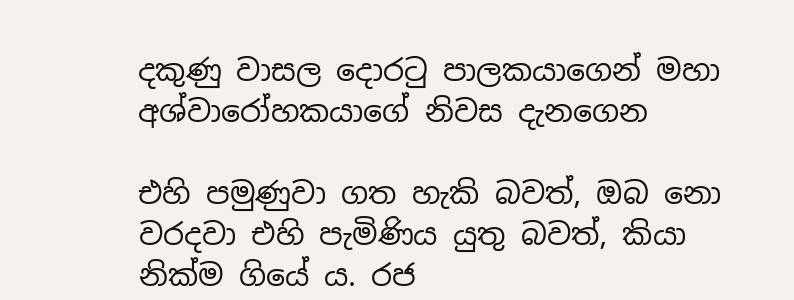දකුණු වාසල දොරටු පාලකයාගෙන් මහා අශ්වාරෝහකයාගේ නිවස දැනගෙන

එහි පමුණුවා ගත හැකි බවත්, ඔබ නො වරදවා එහි පැමිණිය යුතු බවත්, කියා නික්ම ගියේ ය. රජ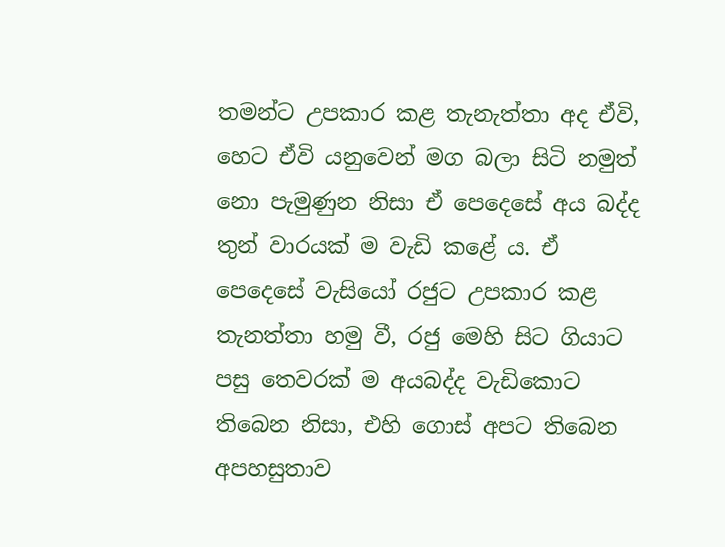තමන්ට උපකාර කළ තැනැත්තා අද ඒවි, හෙට ඒවි යනුවෙන් මග බලා සිටි නමුත් නො පැමුණුන නිසා ඒ පෙදෙසේ අය බද්ද තුන් වාරයක් ම වැඩි කළේ ය. ඒ පෙදෙසේ වැසියෝ රජුට උපකාර කළ තැනත්තා හමු වී, රජු මෙහි සිට ගියාට පසු තෙවරක් ම අයබද්ද වැඩිකොට තිබෙන නිසා, එහි ගොස් අපට තිබෙන අපහසුතාව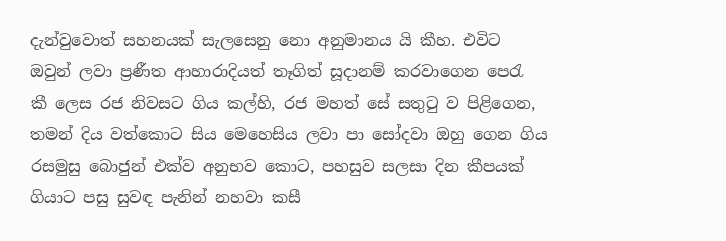දැන්වුවොත් සහනයක් සැලසෙනු නො අනුමානය යි කීහ. එවිට ඔවුන් ලවා ප්‍රණීත ආහාරාදියත් තෑගිත් සූදානම් කරවාගෙන පෙරැ කී ලෙස රජ නිවසට ගිය කල්හි, රජ මහත් සේ සතුටු ව පිළිගෙන, තමන් දිය වත්කොට සිය මෙහෙසිය ලවා පා සෝදවා ඔහු ගෙන ගිය රසමුසු බොජුන් එක්ව අනුභව කොට, පහසුව සලසා දින කීපයක් ගියාට පසු සුවඳ පැනින් නහවා කසී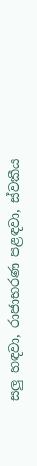සලු හඳවා, රාජාභරණ පළඳවා, ස්වකීය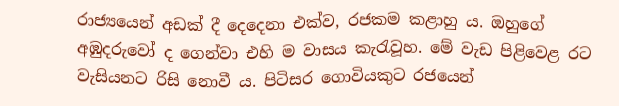රාජ්‍යයෙන් අඩක් දී දෙදෙනා එක්ව, රජකම කළාහු ය. ඔහුගේ අඹුදරුවෝ ද ගෙන්වා එහි ම වාසය කැරැවූහ. මේ වැඩ පිළිවෙළ රට වැසියනට රිසි නොවී ය. පිටිසර ගොවියකුට රජයෙන්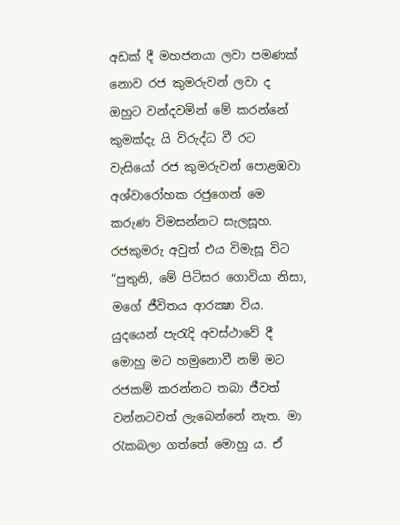අඩක් දී මහජනයා ලවා පමණක් නොව රජ කුමරුවන් ලවා ද ඔහුට වන්දවමින් මේ කරන්නේ කුමක්දැ යි විරුද්ධ වී රට වැසියෝ රජ කුමරුවන් පොළඹවා අශ්වාරෝහක රජුගෙන් මෙ කරුණ විමසන්නට සැලසූහ. රජකුමරු අවුත් එය විමැසූ විට “පුතුනි, මේ පිටිසර ගොවියා නිසා, මගේ ජීවිතය ආරක්‍ෂා විය. යුදයෙන් පැරැදි අවස්ථාවේ දී මොහු මට හමුනොවී නම් මට රජකම් කරන්නට තබා ජීවත් වන්නටවත් ලැබෙන්නේ නැත. මා රැකබලා ගත්තේ මොහු ය. ඒ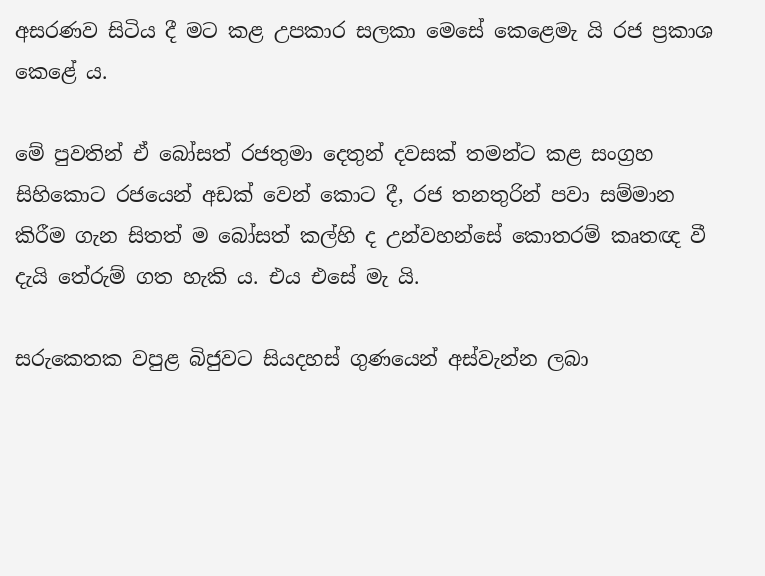අසරණව සිටිය දී මට කළ උපකාර සලකා මෙසේ කෙළෙමැ යි රජ ප්‍රකාශ කෙළේ ය.

මේ පුවතින් ඒ බෝසත් රජතුමා දෙතුන් දවසක් තමන්ට කළ සංග්‍රහ සිහිකොට රජයෙන් අඩක් වෙන් කොට දී, රජ තනතුරින් පවා සම්මාන කිරීම ගැන සිතත් ම බෝසත් කල්හි ද උන්වහන්සේ කොතරම් කෘතඥ වී දැයි තේරුම් ගත හැකි ය. එය එසේ මැ යි.

සරුකෙතක වපුළ බිජුවට සියදහස් ගුණයෙන් අස්වැන්න ලබා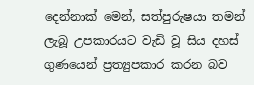දෙන්නාක් මෙන්, සත්පුරුෂයා තමන් ලැබූ උපකාරයට වැඩි වූ සිය දහස් ගුණයෙන් ප්‍රත්‍යුපකාර කරන බව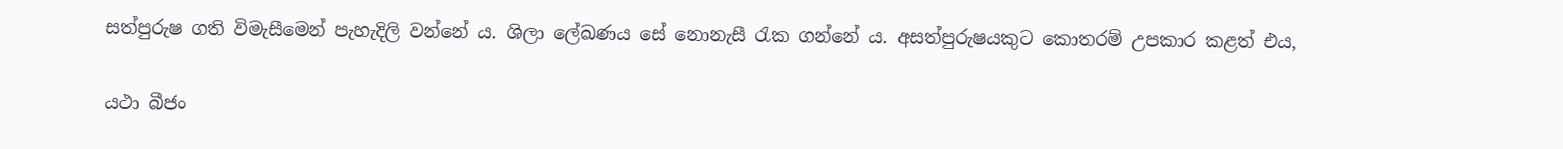සත්පුරුෂ ගති විමැසීමෙන් පැහැදිලි වන්නේ ය. ශිලා ලේඛණය සේ නොනැසී රැක ගන්නේ ය. අසත්පුරුෂයකුට කොතරම් උපකාර කළත් එය,

යථා බීජං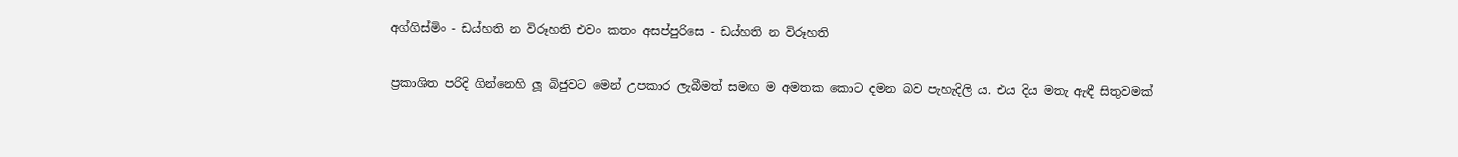අග්ගිස්මිං - ඩය්හති න විරූහති එවං කතං අසප්පුරිසෙ - ඩය්හති න විරූහති

ප්‍රකාශිත පරිදි ගින්නෙහි ලූ බිජුවට මෙන් උපකාර ලැබීමත් සමඟ ම අමතක කොට දමන බව පැහැදිලි ය. එය දිය මතැ ඇඳී සිතුවමක්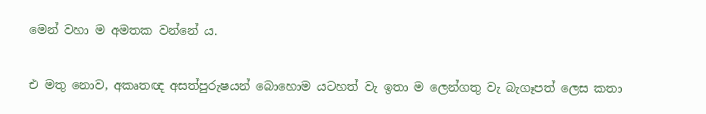මෙන් වහා ම අමතක වන්නේ ය.

එ මතු නොව, අකෘතඥ අසත්පුරුෂයන් බොහොම යටහත් වැ ඉතා ම ලෙන්ගතු වැ බැගෑපත් ලෙස කතා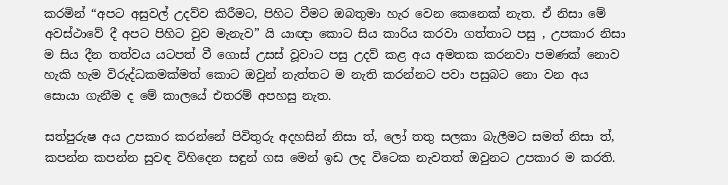කරමින් “අපට අසුවල් උදව්ව කිරීමට, පිහිට වීමට ඔබතුමා හැර වෙන කෙනෙක් නැත. ඒ නිසා මේ අවස්ථාවේ දී අපට පිහිට වුව මැනැව” යි යාඥා කොට සිය කාරිය කරවා ගත්තාට පසු , උපකාර නිසා ම සිය දීන තත්වය යටපත් වී ගොස් උසස් වූවාට පසු උදව් කළ අය අමතක කරනවා පමණක් නොව හැකි හැම විරුද්ධකමක්මත් කොට ඔවුන් නැත්තට ම නැති කරන්නට පවා පසුබට නො වන අය සොයා ගැනීම ද මේ කාලයේ එතරම් අපහසු නැත.

සත්පුරුෂ අය උපකාර කරන්නේ පිවිතුරු අදහසින් නිසා ත්, ලෝ තතු සලකා බැලීමට සමත් නිසා ත්, කපන්න කපන්න සුවඳ විහිදෙන සඳුන් ගස මෙන් ඉඩ ලද විටෙක නැවතත් ඔවුනට උපකාර ම කරති.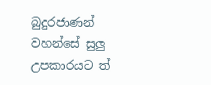බුදුරජාණන් වහන්සේ සුලු උපකාරයට ත්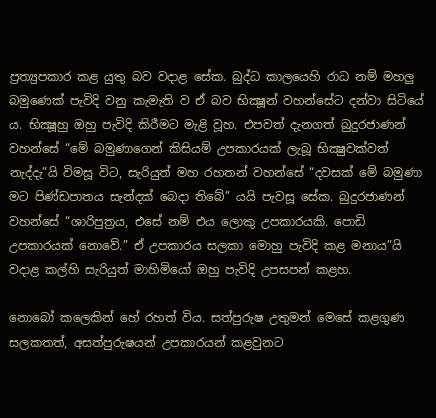ප්‍රත්‍යුපකාර කළ යුතු බව වදාළ සේක. බුද්ධ කාලයෙහි රාධ නම් මහලු බමුණෙක් පැවිදි වනු කැමැති ව ඒ බව භික්‍ෂූන් වහන්සේට දන්වා සිටියේ ය. භික්‍ෂූහු ඔහු පැවිදි කිරීමට මැළි වූහ. එපවත් දැනගත් බුදුරජාණන් වහන්සේ “මේ බමුණාගෙන් කිසියම් උපකාරයක් ලැබූ භික්‍ෂුවක්වත් නැද්දැ”යි විමසූ විට, සැරියුත් මහ රහතන් වහන්සේ “දවසක් මේ බමුණා මට පිණ්ඩපාතය සැන්දක් බෙදා තිබේ” යයි පැවසූ සේක. බුදුරජාණන් වහන්සේ “ශාරිපුත්‍රය, එසේ නම් එය ලොකු උපකාරයකි. පොඩි උපකාරයක් නොවේ.” ඒ උපකාරය සලකා මොහු පැවිදි කළ මනාය”යි වදාළ කල්හි සැරියුත් මාහිමියෝ ඔහු පැවිදි උපසපන් කළහ.

නොබෝ කලෙකින් හේ රහත් විය. සත්පුරුෂ උතුමන් මෙසේ කළගුණ සලකතත්, අසත්පුරුෂයන් උපකාරයන් කළවුනට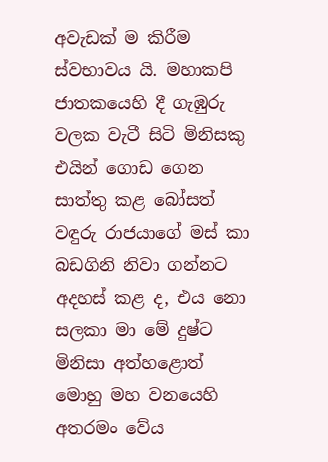අවැඩක් ම කිරීම ස්වභාවය යි. මහාකපි ජාතකයෙහි දී ගැඹුරු වලක වැටී සිටි මිනිසකු එයින් ගොඩ ගෙන සාත්තු කළ බෝසත් වඳුරු රාජයාගේ මස් කා බඩගිනි නිවා ගන්නට අදහස් කළ ද, එය නො සලකා මා මේ දුෂ්ට මිනිසා අත්හළොත් මොහු මහ වනයෙහි අතරමං වේය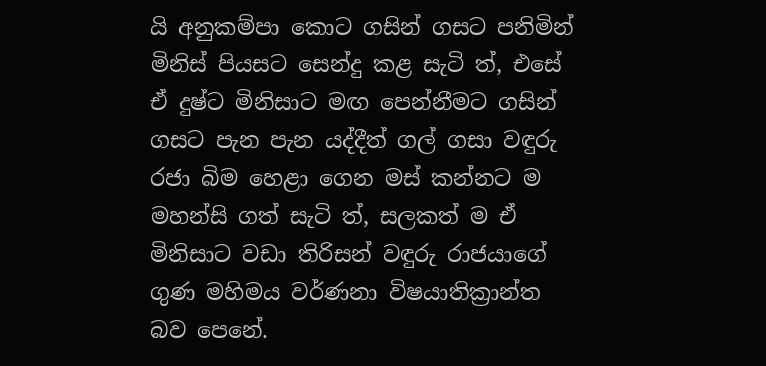යි අනුකම්පා කොට ගසින් ගසට පනිමින් මිනිස් පියසට සෙන්දු කළ සැටි ත්, එසේ ඒ දුෂ්ට මිනිසාට මඟ පෙන්නීමට ගසින් ගසට පැන පැන යද්දීත් ගල් ගසා වඳුරු රජා බිම හෙළා ගෙන මස් කන්නට ම මහන්සි ගත් සැටි ත්, සලකත් ම ඒ මිනිසාට වඩා තිරිසන් වඳුරු රාජයාගේ ගුණ මහිමය වර්ණනා විෂයාතික්‍රාන්ත බව පෙනේ.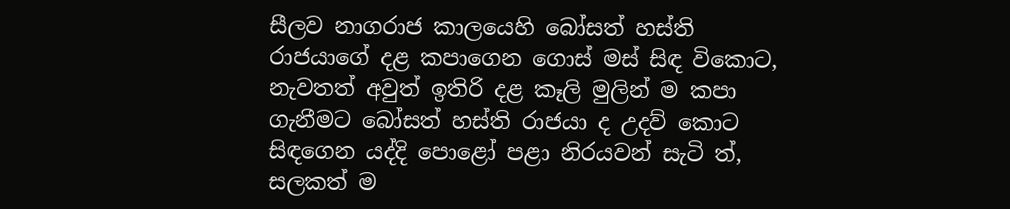සීලව නාගරාජ කාලයෙහි බෝසත් හස්ති රාජයාගේ දළ කපාගෙන ගොස් මස් සිඳ විකොට, නැවතත් අවුත් ඉතිරි දළ කෑලි මුලින් ම කපා ගැනීමට බෝසත් හස්ති රාජයා ද උදව් කොට සිඳගෙන යද්දි පොළෝ පළා නිරයවන් සැටි ත්, සලකත් ම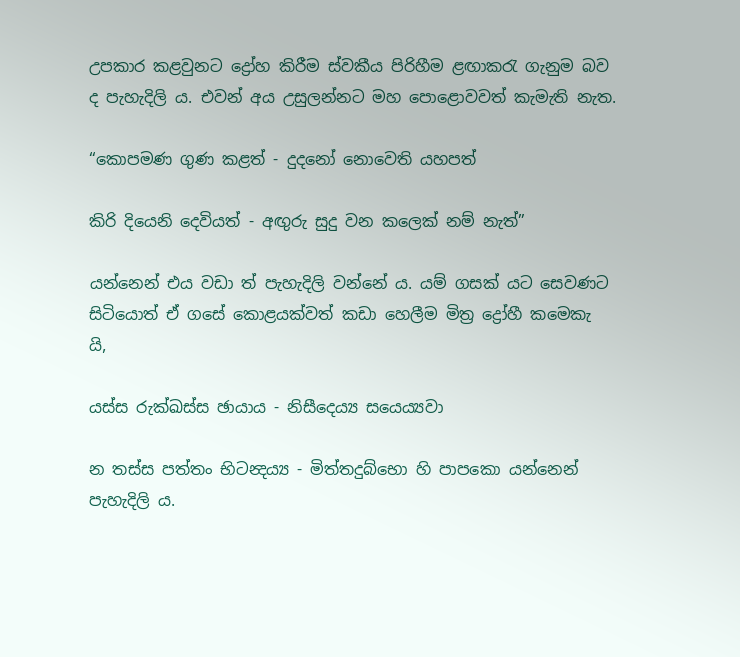උපකාර කළවුනට ද්‍රෝහ කිරීම ස්වකීය පිරිහීම ළඟාකරැ ගැනුම බව ද පැහැදිලි ය. එවන් අය උසුලන්නට මහ පොළොවවත් කැමැති නැත.

“කොපමණ ගුණ කළත් - දුදනෝ නොවෙති යහපත්

කිරි දියෙනි දෙවියත් - අඟුරු සුදු වන කලෙක් නම් නැත්”

යන්නෙන් එය වඩා ත් පැහැදිලි වන්නේ ය. යම් ගසක් යට සෙවණට සිටියොත් ඒ ගසේ කොළයක්වත් කඩා හෙලීම මිත්‍ර ද්‍රෝහී කමෙකැ යි,

යස්ස රුක්ඛස්ස ඡායාය - නිසීදෙය්‍ය සයෙය්‍යවා

න තස්ස පත්තං භිටන්‍දය්‍ය - මිත්තදුබ්භො හි පාපකො යන්නෙන් පැහැදිලි ය.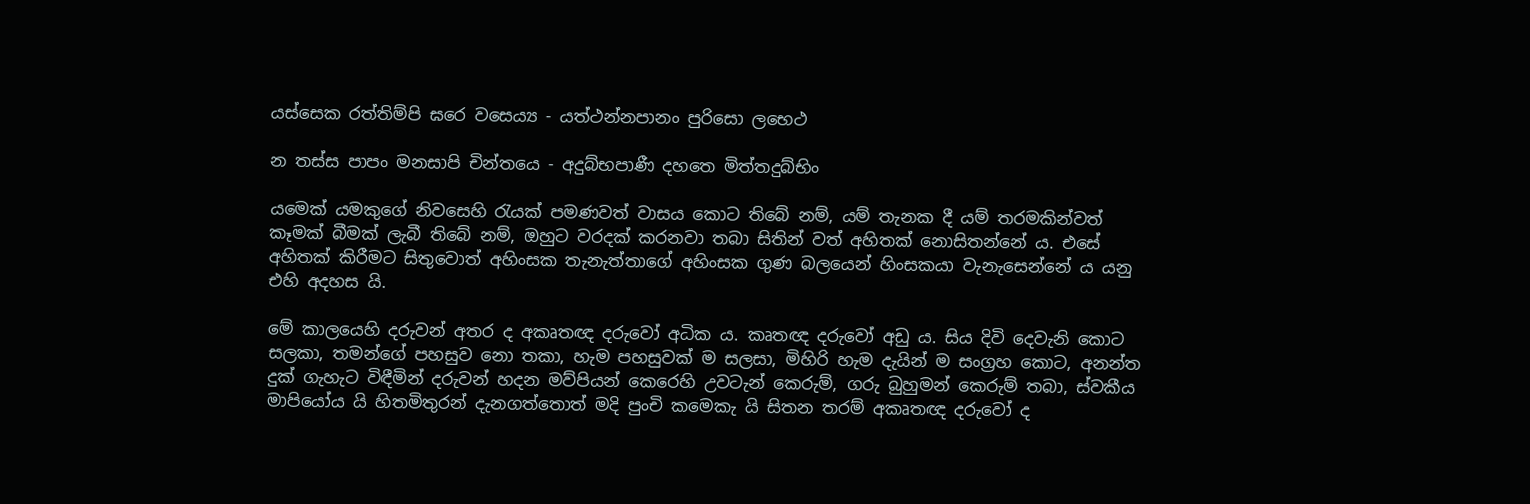යස්සෙක රත්තිම්පි ඝරෙ වසෙය්‍ය - යත්ථන්නපානං පුරිසො ලභෙථ

න තස්ස පාපං මනසාපි චින්තයෙ - අදුබ්භපාණී දහතෙ මිත්තදුබ්භිං

යමෙක් යමකුගේ නිවසෙහි රැයක් පමණවත් වාසය කොට තිබේ නම්, යම් තැනක දී යම් තරමකින්වත් කෑමක් බීමක් ලැබී තිබේ නම්, ඔහුට වරදක් කරනවා තබා සිතින් වත් අහිතක් නොසිතන්නේ ය. එසේ අහිතක් කිරීමට සිතුවොත් අහිංසක තැනැත්තාගේ අහිංසක ගුණ බලයෙන් හිංසකයා වැනැසෙන්නේ ය යනු එහි අදහස යි.

මේ කාලයෙහි දරුවන් අතර ද අකෘතඥ දරුවෝ අධික ය. කෘතඥ දරුවෝ අඩු ය. සිය දිවි දෙවැනි කොට සලකා, තමන්ගේ පහසුව නො තකා, හැම පහසුවක් ම සලසා, මිහිරි හැම දැයින් ම සංග්‍රහ කොට, අනන්ත දුක් ගැහැට විඳීමින් දරුවන් හදන මව්පියන් කෙරෙහි උවටැන් කෙරුම්, ගරු බුහුමන් කෙරුම් තබා, ස්වකීය මාපියෝය යි හිතමිතුරන් දැනගත්තොත් මදි පුංචි කමෙකැ යි සිතන තරම් අකෘතඥ දරුවෝ ද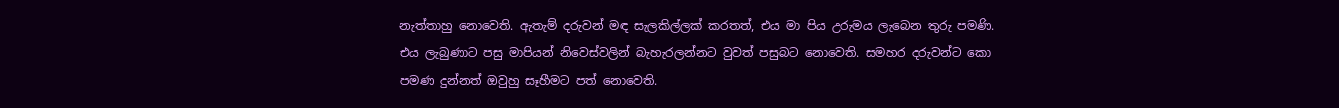නැත්තාහු නොවෙති. ඇතැම් දරුවන් මඳ සැලකිල්ලක් කරතත්, එය මා පිය උරුමය ලැබෙන තුරු පමණි. එය ලැබුණාට පසු මාපියන් නිවෙස්වලින් බැහැරලන්නට වුවත් පසුබට නොවෙති. සමහර දරුවන්ට කො පමණ දුන්නත් ඔවුහු සෑහීමට පත් නොවෙති.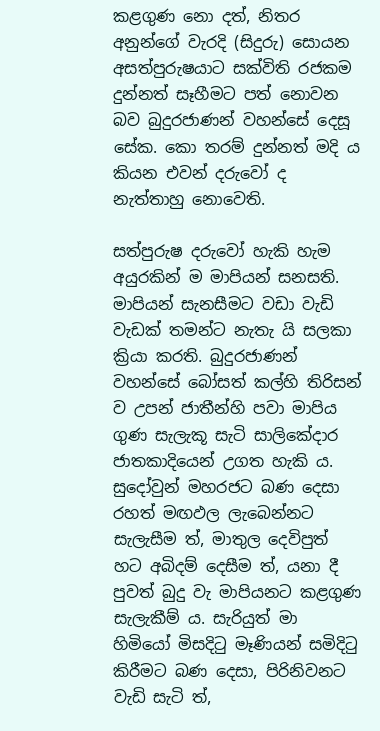කළගුණ නො දත්, නිතර අනුන්ගේ වැරදි (සිදුරු) සොයන අසත්පුරුෂයාට සක්විති රජකම දුන්නත් සෑහීමට පත් නොවන බව බුදුරජාණන් වහන්සේ දෙසූ සේක. කො තරම් දුන්නත් මදි ය කියන එවන් දරුවෝ ද නැත්තාහු නොවෙති.

සත්පුරුෂ දරුවෝ හැකි හැම අයුරකින් ම මාපියන් සනසති. මාපියන් සැනසීමට වඩා වැඩි වැඩක් තමන්ට නැතැ යි සලකා ක්‍රියා කරති. බුදුරජාණන් වහන්සේ බෝසත් කල්හි තිරිසන් ව උපන් ජාතීන්හි පවා මාපිය ගුණ සැලැකූ සැටි සාලිකේදාර ජාතකාදියෙන් උගත හැකි ය. සුදෝවුන් මහරජට බණ දෙසා රහත් මඟඵල ලැබෙන්නට සැලැසීම ත්, මාතුල දෙවිපුත් හට අබිදම් දෙසීම ත්, යනා දී පුවත් බුදු වැ මාපියනට කළගුණ සැලැකීම් ය. සැරියුත් මා හිමියෝ මිසදිටු මෑණියන් සමිදිටු කිරීමට බණ දෙසා, පිරිනිවනට වැඩි සැටි ත්,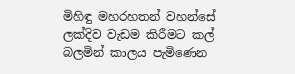මිහිඳු මහරහතන් වහන්සේ ලක්දිව වැඩම කිරීමට කල් බලමින් කාලය පැමිණෙන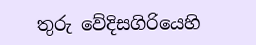තුරු වේදිසගිරියෙහි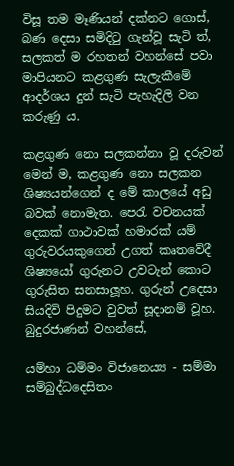විසූ තම මෑණියන් දක්නට ගොස්, බණ දෙසා සමිදිටු ගැන්වූ සැටි ත්, සලකත් ම රහතන් වහන්සේ පවා මාපියනට කළගුණ සැලැකීමේ ආදර්ශය දුන් සැටි පැහැදිලි වන කරුණු ය.

කළගුණ නො සලකන්නා වූ දරුවන් මෙන් ම, කළගුණ නො සලකන ශිෂ්‍යයන්ගෙන් ද මේ කාලයේ අඩු බවක් නොමැත. පෙරැ වචනයක් දෙකක් ගාථාවක් හමාරක් යම් ගුරුවරයකුගෙන් උගත් කෘතවේදී ශිෂ්‍යයෝ ගුරුනට උවටැන් කොට ගුරුසිත සනසාලූහ. ගුරුන් උදෙසා සියදිවි පිදුමට වුවත් සූදානම් වූහ. බුදුරජාණන් වහන්සේ,

යම්හා ධම්මං විජානෙය්‍ය - සම්මා සම්බුද්ධදෙසිතං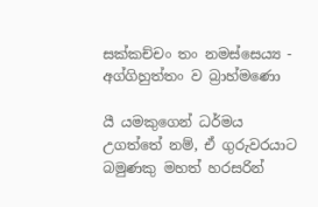සක්කච්චං තං නමස්සෙය්‍ය - අග්ගිහුත්තං ව බ්‍රාහ්මණො

යී යමකුගෙන් ධර්මය උගත්තේ නම්, ඒ ගුරුවරයාට බමුණකු මහත් හරසරින්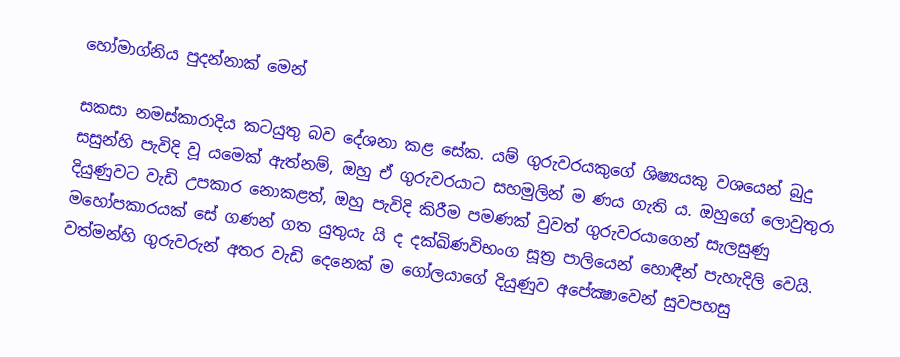හෝමාග්නිය පුදන්නාක් මෙන්

සකසා නමස්කාරාදිය කටයුතු බව දේශනා කළ සේක. යම් ගුරුවරයකුගේ ශිෂ්‍යයකු වශයෙන් බුදු සසුන්හි පැවිදි වූ යමෙක් ඇත්නම්, ඔහු ඒ ගුරුවරයාට සහමුලින් ම ණය ගැති ය. ඔහුගේ ලොවුතුරා දියුණුවට වැඩි උපකාර නොකළත්, ඔහු පැවිදි කිරීම පමණක් වුවත් ගුරුවරයාගෙන් සැලසුණු මහෝපකාරයක් සේ ගණන් ගත යුතුයැ යි ද දක්ඛිණවිභංග සූත්‍ර පාලියෙන් හොඳීන් පැහැදිලි වෙයි. වත්මන්හි ගුරුවරුන් අතර වැඩි දෙනෙක් ම ගෝලයාගේ දියුණුව අපේක්‍ෂාවෙන් සුවපහසු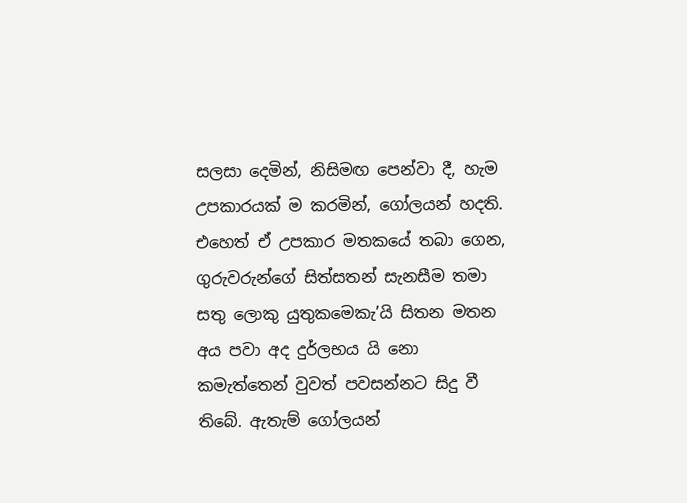සලසා දෙමින්, නිසිමඟ පෙන්වා දී, හැම උපකාරයක් ම කරමින්, ගෝලයන් හදති. එහෙත් ඒ උපකාර මතකයේ තබා ගෙන, ගුරුවරුන්ගේ සිත්සතන් සැනසීම තමා සතු ලොකු යුතුකමෙකැ’යි සිතන මතන අය පවා අද දුර්ලභය යි නො කමැත්තෙන් වුවත් පවසන්නට සිදු වී තිබේ. ඇතැම් ගෝලයන්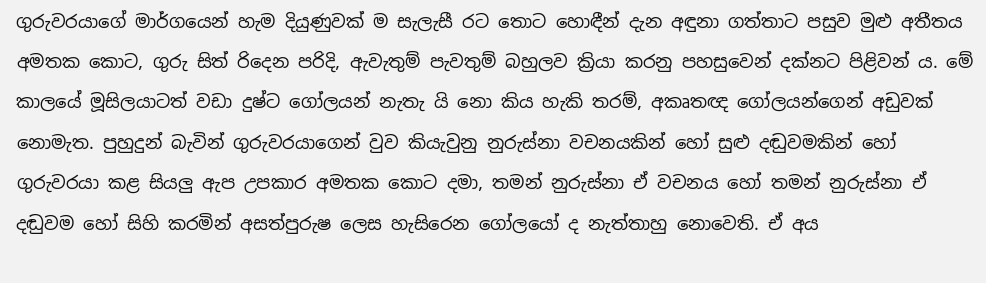ගුරුවරයාගේ මාර්ගයෙන් හැම දියුණුවක් ම සැලැසී රට තොට හොඳීන් දැන අඳුනා ගත්තාට පසුව මුළු අතීතය අමතක කොට, ගුරු සිත් රිදෙන පරිදි, ඇවැතුම් පැවතුම් බහුලව ක්‍රියා කරනු පහසුවෙන් දක්නට පිළිවන් ය. මේ කාලයේ මූසිලයාටත් වඩා දුෂ්ට ගෝලයන් නැතැ යි නො කිය හැකි තරම්, අකෘතඥ ගෝලයන්ගෙන් අඩුවක් නොමැත. පුහුදුන් බැවින් ගුරුවරයාගෙන් වුව කියැවුනු නුරුස්නා වචනයකින් හෝ සුළු දඬුවමකින් හෝ ගුරුවරයා කළ සියලු ඇප උපකාර අමතක කොට දමා, තමන් නුරුස්නා ඒ වචනය හෝ තමන් නුරුස්නා ඒ දඬුවම හෝ සිහි කරමින් අසත්පුරුෂ ලෙස හැසිරෙන ගෝලයෝ ද නැත්තාහු නොවෙති. ඒ අය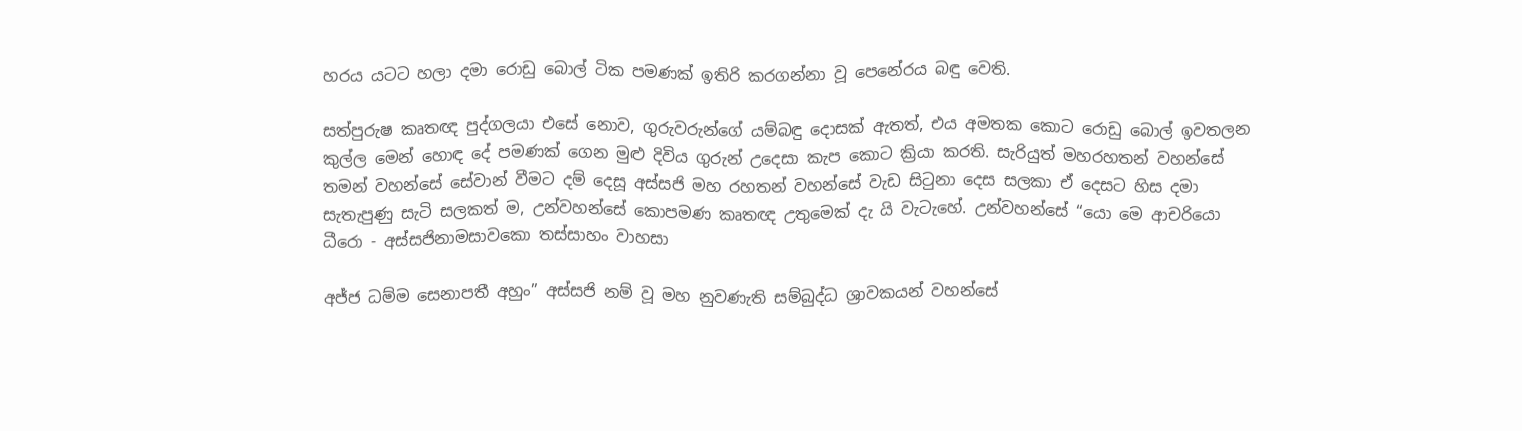හරය යටට හලා දමා රොඩු බොල් ටික පමණක් ඉතිරි කරගන්නා වූ පෙනේරය බඳු වෙති.

සත්පුරුෂ කෘතඥ පුද්ගලයා එසේ නොව, ගුරුවරුන්ගේ යම්බඳු දොසක් ඇතත්, එය අමතක කොට රොඩු බොල් ඉවතලන කුල්ල මෙන් හොඳ දේ පමණක් ගෙන මුළු දිවිය ගුරුන් උදෙසා කැප කොට ක්‍රියා කරති. සැරියුත් මහරහතන් වහන්සේ තමන් වහන්සේ සේවාන් වීමට දම් දෙසූ අස්සජි මහ රහතන් වහන්සේ වැඩ සිටුනා දෙස සලකා ඒ දෙසට හිස දමා සැතැපුණු සැටි සලකත් ම, උන්වහන්සේ කොපමණ කෘතඥ උතුමෙක් දැ යි වැටැහේ. උන්වහන්සේ “යො මෙ ආචරියො ධීරො - අස්සජිනාමසාවකො තස්සාහං වාහසා

අජ්ජ ධම්ම සෙනාපතී අහුං” අස්සජි නම් වූ මහ නුවණැති සම්බුද්ධ ශ්‍රාවකයන් වහන්සේ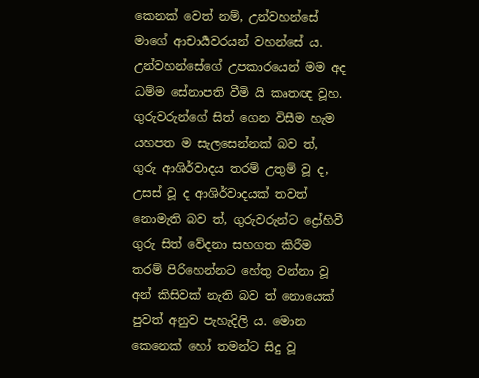කෙනක් වෙත් නම්, උන්වහන්සේ මාගේ ආචාර්‍යවරයන් වහන්සේ ය. උන්වහන්සේගේ උපකාරයෙන් මම අද ධම්ම සේනාපති වීමි යි කෘතඥ වූහ. ගුරුවරුන්ගේ සිත් ගෙන විසීම හැම යහපත ම සැලසෙන්නක් බව ත්, ගුරු ආශිර්වාදය තරම් උතුම් වූ ද, උසස් වූ ද ආශිර්වාදයක් තවත් නොමැති බව ත්, ගුරුවරුන්ට ද්‍රෝහිවී ගුරු සිත් වේදනා සහගත කිරීම තරම් පිරිහෙන්නට හේතු වන්නා වූ අන් කිසිවක් නැති බව ත් නොයෙක් පුවත් අනුව පැහැදිලි ය. මොන කෙනෙක් හෝ තමන්ට සිදු වූ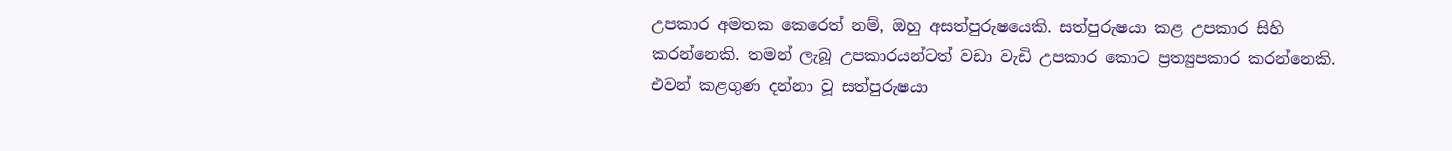උපකාර අමතක කෙරෙත් නම්, ඔහු අසත්පුරුෂයෙකි. සත්පුරුෂයා කළ උපකාර සිහි කරන්නෙකි. තමන් ලැබූ උපකාරයන්ටත් වඩා වැඩි උපකාර කොට ප්‍රත්‍යුපකාර කරන්නෙකි. එවන් කළගුණ දන්නා වූ සත්පුරුෂයා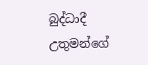බුද්ධාදී උතුමන්ගේ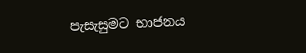පැසැසුමට භාජනය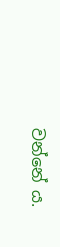වන්නේ ය.